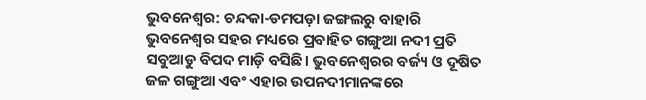ଭୁବନେଶ୍ୱର: ଚନ୍ଦକା-ଡମପଡ଼ା ଜଙ୍ଗଲରୁ ବାହାରି ଭୁବନେଶ୍ୱର ସହର ମଧ୍ୟରେ ପ୍ରବାହିତ ଗଙ୍ଗୁଆ ନଦୀ ପ୍ରତି ସବୁଆଡୁ ବିପଦ ମାଡ଼ି ବସିଛି। ଭୁବନେଶ୍ୱରର ବର୍ଜ୍ୟ ଓ ଦୂଷିତ ଜଳ ଗଙ୍ଗୁଆ ଏବଂ ଏହାର ଉପନଦୀମାନଙ୍କରେ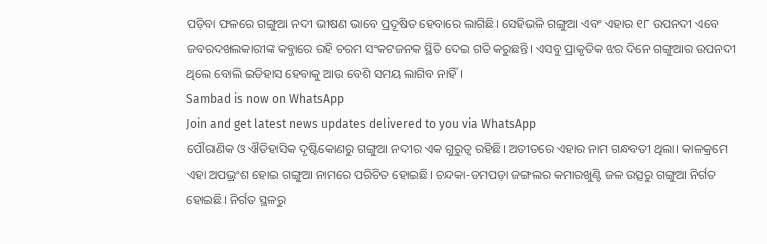ପଡ଼ିବା ଫଳରେ ଗଙ୍ଗୁଆ ନଦୀ ଭୀଷଣ ଭାବେ ପ୍ରଦୂଷିତ ହେବାରେ ଲାଗିଛି। ସେହିଭଳି ଗଙ୍ଗୁଆ ଏବଂ ଏହାର ୧୮ ଉପନଦୀ ଏବେ ଜବରଦଖଲକାରୀଙ୍କ କବ୍ଜାରେ ରହି ଚରମ ସଂକଟଜନକ ସ୍ଥିତି ଦେଇ ଗତି କରୁଛନ୍ତି। ଏସବୁ ପ୍ରାକୃତିକ ଝର ଦିନେ ଗଙ୍ଗୁଆର ଉପନଦୀ ଥିଲେ ବୋଲି ଇତିହାସ ହେବାକୁ ଆଉ ବେଶି ସମୟ ଲାଗିବ ନାହିଁ।
Sambad is now on WhatsApp
Join and get latest news updates delivered to you via WhatsApp
ପୌରାଣିକ ଓ ଐତିହାସିକ ଦୃଷ୍ଟିକୋଣରୁ ଗଙ୍ଗୁଆ ନଦୀର ଏକ ଗୁରୁତ୍ୱ ରହିଛି। ଅତୀତରେ ଏହାର ନାମ ଗନ୍ଧବତୀ ଥିଲା। କାଳକ୍ରମେ ଏହା ଅପଭ୍ରଂଶ ହୋଇ ଗଙ୍ଗୁଆ ନାମରେ ପରିଚିତ ହୋଇଛି। ଚନ୍ଦକା-ଡମପଡ଼ା ଜଙ୍ଗଲର କମାରଖୁଣ୍ଟି ଜଳ ଉତ୍ସରୁ ଗଙ୍ଗୁଆ ନିର୍ଗତ ହୋଇଛି। ନିର୍ଗତ ସ୍ଥଳରୁ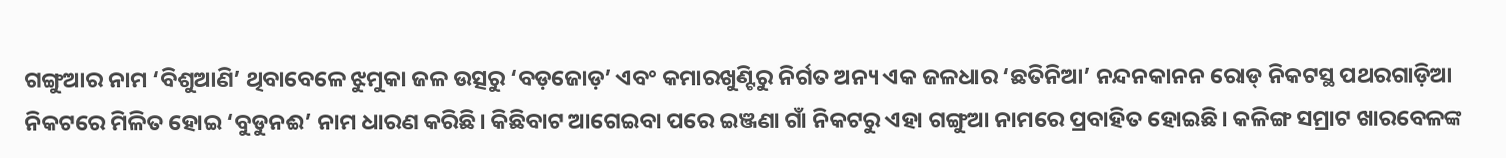ଗଙ୍ଗୁଆର ନାମ ‘ବିଶୁଆଣି’ ଥିବାବେଳେ ଝୁମୁକା ଜଳ ଉତ୍ସରୁ ‘ବଡ଼ଜୋଡ଼’ ଏବଂ କମାରଖୁଣ୍ଟିରୁ ନିର୍ଗତ ଅନ୍ୟ ଏକ ଜଳଧାର ‘ଛତିନିଆ’ ନନ୍ଦନକାନନ ରୋଡ୍ ନିକଟସ୍ଥ ପଥରଗାଡ଼ିଆ ନିକଟରେ ମିଳିତ ହୋଇ ‘ବୁଡୁନଈ’ ନାମ ଧାରଣ କରିଛି। କିଛିବାଟ ଆଗେଇବା ପରେ ଇଞ୍ଜଣା ଗାଁ ନିକଟରୁ ଏହା ଗଙ୍ଗୁଆ ନାମରେ ପ୍ରବାହିତ ହୋଇଛି। କଳିଙ୍ଗ ସମ୍ରାଟ ଖାରବେଳଙ୍କ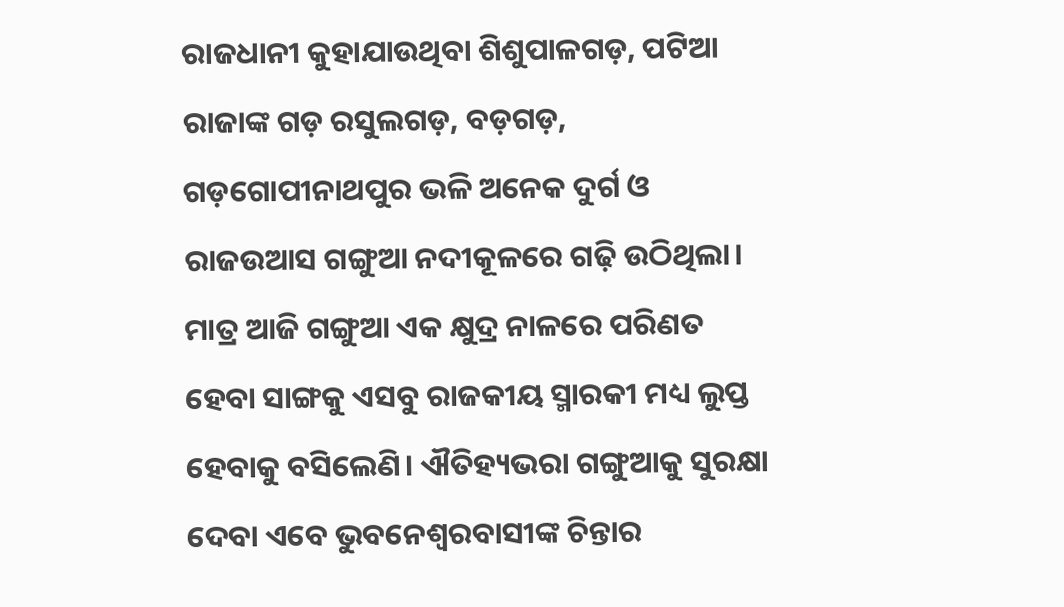ରାଜଧାନୀ କୁହାଯାଉଥିବା ଶିଶୁପାଳଗଡ଼, ପଟିଆ ରାଜାଙ୍କ ଗଡ଼ ରସୁଲଗଡ଼, ବଡ଼ଗଡ଼, ଗଡ଼ଗୋପୀନାଥପୁର ଭଳି ଅନେକ ଦୁର୍ଗ ଓ ରାଜଉଆସ ଗଙ୍ଗୁଆ ନଦୀକୂଳରେ ଗଢ଼ି ଉଠିଥିଲା। ମାତ୍ର ଆଜି ଗଙ୍ଗୁଆ ଏକ କ୍ଷୁଦ୍ର ନାଳରେ ପରିଣତ ହେବା ସାଙ୍ଗକୁ ଏସବୁ ରାଜକୀୟ ସ୍ମାରକୀ ମଧ୍ୟ ଲୁପ୍ତ ହେବାକୁ ବସିଲେଣି। ଐତିହ୍ୟଭରା ଗଙ୍ଗୁଆକୁ ସୁରକ୍ଷା ଦେବା ଏବେ ଭୁବନେଶ୍ୱରବାସୀଙ୍କ ଚିନ୍ତାର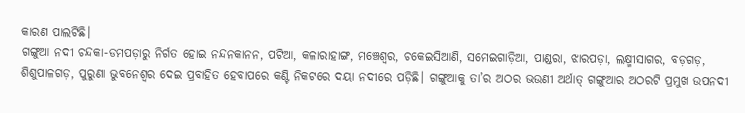କାରଣ ପାଲଟିଛି।
ଗଙ୍ଗୁଆ ନଦୀ ଚନ୍ଦକା-ଡମପଡ଼ାରୁ ନିର୍ଗତ ହୋଇ ନନ୍ଦନକାନନ, ପଟିଆ, କଳାରାହାଙ୍ଗ, ମଞ୍ଚେଶ୍ୱର, ଚକେଇସିଆଣି, ସମେଇଗାଡ଼ିଆ, ପାଣ୍ଡରା, ଝାରପଡ଼ା, ଲକ୍ଷ୍ମୀସାଗର, ବଡ଼ଗଡ଼, ଶିଶୁପାଳଗଡ଼, ପୁରୁଣା ଭୁବନେଶ୍ୱର ଦେଇ ପ୍ରବାହିତ ହେବାପରେ କଣ୍ଟି ନିକଟରେ ଦୟା ନଦୀରେ ପଡ଼ିଛି। ଗଙ୍ଗୁଆକୁ ତା’ର ଅଠର ଭଉଣୀ ଅର୍ଥାତ୍ ଗଙ୍ଗୁଆର ଅଠରଟି ପ୍ରମୁଖ ଉପନଦୀ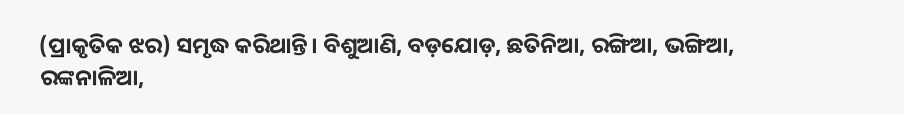(ପ୍ରାକୃତିକ ଝର) ସମୃଦ୍ଧ କରିଥାନ୍ତି। ବିଶୁଆଣି, ବଡ଼ଯୋଡ଼, ଛତିନିଆ, ରଙ୍ଗିଆ, ଭଙ୍ଗିଆ, ରଙ୍କନାଳିଆ,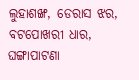ଲୁହାଶଙ୍ଖ, ଡେରାସ ଝର, ବଟପୋଖରୀ ଧାର, ଘଙ୍ଗାପାଟଣା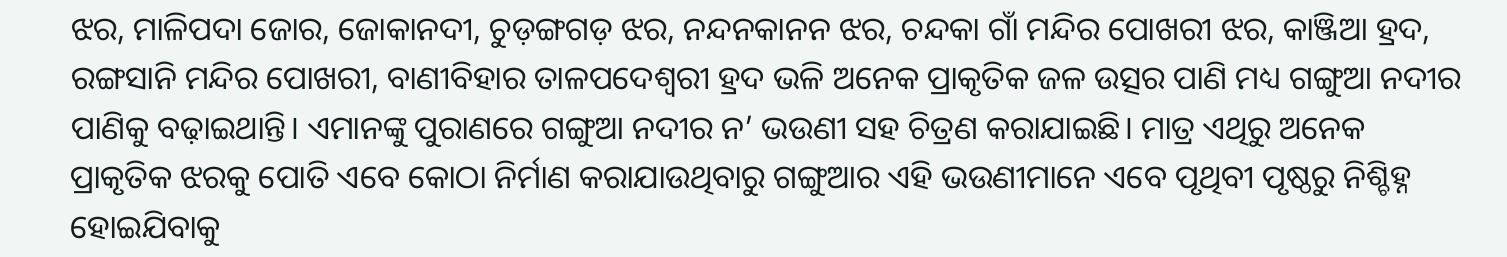ଝର, ମାଳିପଦା ଜୋର, ଜୋକାନଦୀ, ଚୁଡ଼ଙ୍ଗଗଡ଼ ଝର, ନନ୍ଦନକାନନ ଝର, ଚନ୍ଦକା ଗାଁ ମନ୍ଦିର ପୋଖରୀ ଝର, କାଞ୍ଜିଆ ହ୍ରଦ, ରଙ୍ଗସାନି ମନ୍ଦିର ପୋଖରୀ, ବାଣୀବିହାର ତାଳପଦେଶ୍ୱରୀ ହ୍ରଦ ଭଳି ଅନେକ ପ୍ରାକୃତିକ ଜଳ ଉତ୍ସର ପାଣି ମଧ୍ୟ ଗଙ୍ଗୁଆ ନଦୀର ପାଣିକୁ ବଢ଼ାଇଥାନ୍ତି। ଏମାନଙ୍କୁ ପୁରାଣରେ ଗଙ୍ଗୁଆ ନଦୀର ନ’ ଭଉଣୀ ସହ ଚିତ୍ରଣ କରାଯାଇଛି। ମାତ୍ର ଏଥିରୁ ଅନେକ ପ୍ରାକୃତିକ ଝରକୁ ପୋତି ଏବେ କୋଠା ନିର୍ମାଣ କରାଯାଉଥିବାରୁ ଗଙ୍ଗୁଆର ଏହି ଭଉଣୀମାନେ ଏବେ ପୃଥିବୀ ପୃଷ୍ଠରୁ ନିଶ୍ଚିହ୍ନ ହୋଇଯିବାକୁ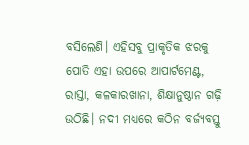ବସିଲେଣି। ଏହିସବୁ ପ୍ରାକୃତିକ ଝରକୁ ପୋତି ଏହା ଉପରେ ଆପାର୍ଟମେଣ୍ଟ, ରାସ୍ତା, କଳକାରଖାନା, ଶିକ୍ଷାନୁଷ୍ଠାନ ଗଢ଼ି ଉଠିଛି। ନଦୀ ମଧ୍ୟରେ କଠିନ ବର୍ଜ୍ୟବସ୍ତୁ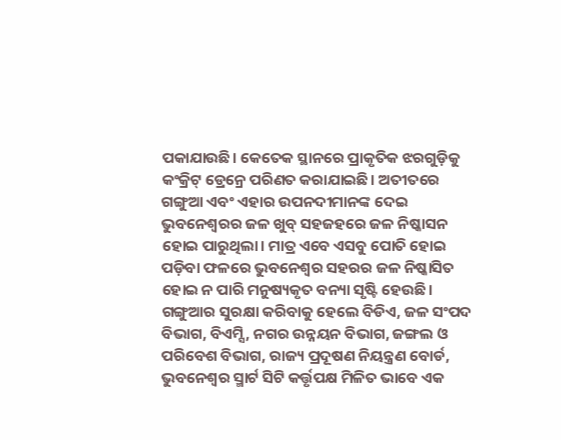ପକାଯାଉଛି। କେତେକ ସ୍ଥାନରେ ପ୍ରାକୃତିକ ଝରଗୁଡ଼ିକୁ କଂକ୍ରିଟ୍ ଡ୍ରେନ୍ରେ ପରିଣତ କରାଯାଇଛି। ଅତୀତରେ ଗଙ୍ଗୁଆ ଏବଂ ଏହାର ଉପନଦୀମାନଙ୍କ ଦେଇ ଭୁବନେଶ୍ୱରର ଜଳ ଖୁବ୍ ସହଜହରେ ଜଳ ନିଷ୍କାସନ ହୋଇ ପାରୁଥିଲା। ମାତ୍ର ଏବେ ଏସବୁ ପୋତି ହୋଇ ପଡ଼ିବା ଫଳରେ ଭୁବନେଶ୍ୱର ସହରର ଜଳ ନିଷ୍କାସିତ ହୋଇ ନ ପାରି ମନୁଷ୍ୟକୃତ ବନ୍ୟା ସୃଷ୍ଟି ହେଉଛି। ଗଙ୍ଗୁଆର ସୁରକ୍ଷା କରିବାକୁ ହେଲେ ବିଡିଏ, ଜଳ ସଂପଦ ବିଭାଗ, ବିଏମ୍ସି, ନଗର ଉନ୍ନୟନ ବିଭାଗ, ଜଙ୍ଗଲ ଓ ପରିବେଶ ବିଭାଗ, ରାଜ୍ୟ ପ୍ରଦୂଷଣ ନିୟନ୍ତ୍ରଣ ବୋର୍ଡ, ଭୁବନେଶ୍ୱର ସ୍ମାର୍ଟ ସିଟି କର୍ତ୍ତୃପକ୍ଷ ମିଳିତ ଭାବେ ଏକ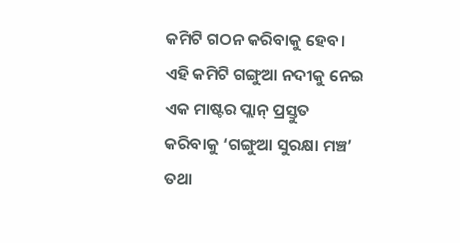କମିଟି ଗଠନ କରିବାକୁ ହେବ। ଏହି କମିଟି ଗଙ୍ଗୁଆ ନଦୀକୁ ନେଇ ଏକ ମାଷ୍ଟର ପ୍ଲାନ୍ ପ୍ରସ୍ତୁତ କରିବାକୁ ‘ଗଙ୍ଗୁଆ ସୁରକ୍ଷା ମଞ୍ଚ’ ତଥା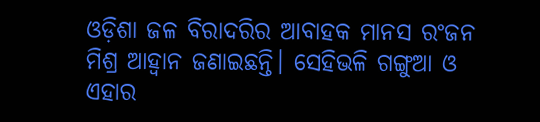ଓଡ଼ିଶା ଜଳ ବିରାଦରିର ଆବାହକ ମାନସ ରଂଜନ ମିଶ୍ର ଆହ୍ଵାନ ଜଣାଇଛନ୍ତି। ସେହିଭଳି ଗଙ୍ଗୁଆ ଓ ଏହାର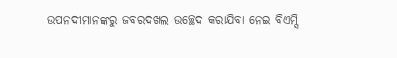ଉପନଦୀମାନଙ୍କରୁ ଜବରଦଖଲ ଉଚ୍ଛେଦ କରାଯିବା ନେଇ ବିଏମ୍ସି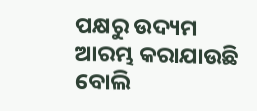ପକ୍ଷରୁ ଉଦ୍ୟମ ଆରମ୍ଭ କରାଯାଉଛି ବୋଲି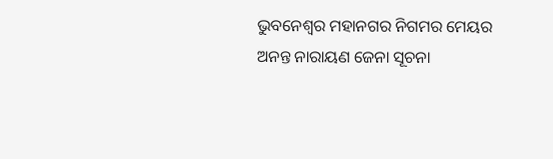ଭୁବନେଶ୍ୱର ମହାନଗର ନିଗମର ମେୟର ଅନନ୍ତ ନାରାୟଣ ଜେନା ସୂଚନା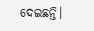ଦେଇଛନ୍ତି।